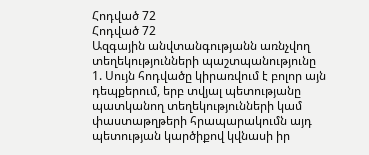Հոդված 72
Հոդված 72
Ազգային անվտանգությանն առնչվող տեղեկությունների պաշտպանությունը
1. Սույն հոդվածը կիրառվում է բոլոր այն դեպքերում, երբ տվյալ պետությանը պատկանող տեղեկությունների կամ փաստաթղթերի հրապարակումն այդ պետության կարծիքով կվնասի իր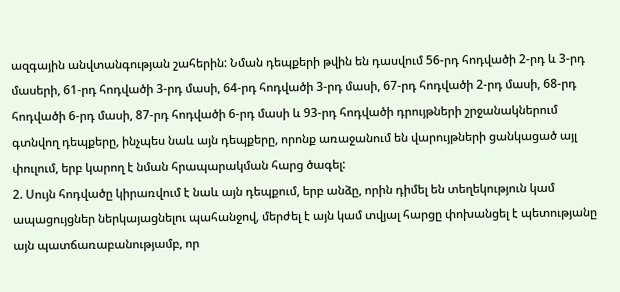ազգային անվտանգության շահերին: Նման դեպքերի թվին են դասվում 56-րդ հոդվածի 2-րդ և 3-րդ մասերի, 61-րդ հոդվածի 3-րդ մասի, 64-րդ հոդվածի 3-րդ մասի, 67-րդ հոդվածի 2-րդ մասի, 68-րդ հոդվածի 6-րդ մասի, 87-րդ հոդվածի 6-րդ մասի և 93-րդ հոդվածի դրույթների շրջանակներում գտնվող դեպքերը, ինչպես նաև այն դեպքերը, որոնք առաջանում են վարույթների ցանկացած այլ փուլում, երբ կարող է նման հրապարակման հարց ծագել:
2. Սույն հոդվածը կիրառվում է նաև այն դեպքում, երբ անձը, որին դիմել են տեղեկություն կամ ապացույցներ ներկայացնելու պահանջով, մերժել է այն կամ տվյալ հարցը փոխանցել է պետությանը այն պատճառաբանությամբ, որ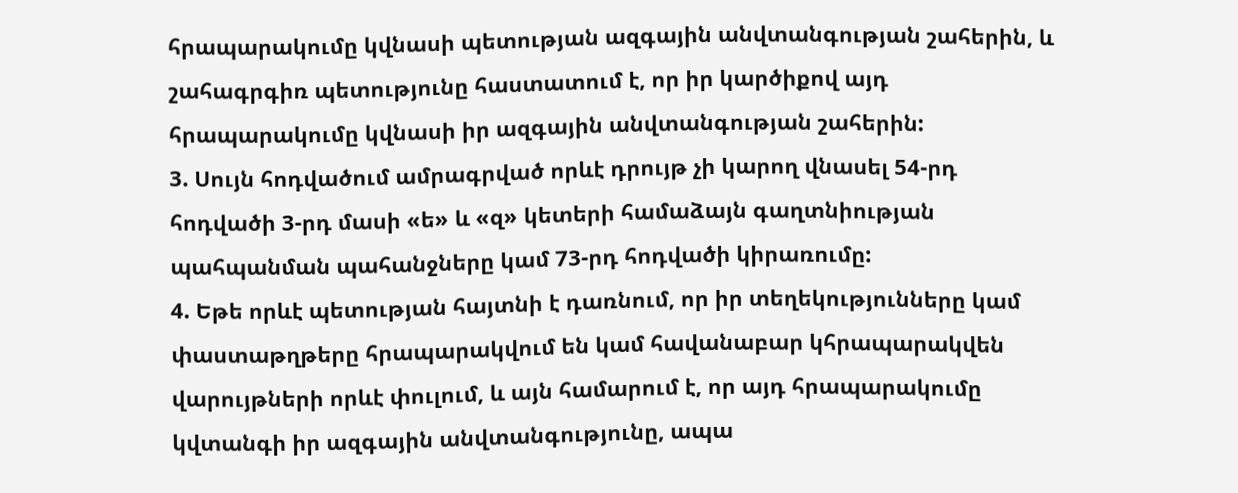հրապարակումը կվնասի պետության ազգային անվտանգության շահերին, և շահագրգիռ պետությունը հաստատում է, որ իր կարծիքով այդ հրապարակումը կվնասի իր ազգային անվտանգության շահերին:
3. Սույն հոդվածում ամրագրված որևէ դրույթ չի կարող վնասել 54-րդ հոդվածի 3-րդ մասի «ե» և «զ» կետերի համաձայն գաղտնիության պահպանման պահանջները կամ 73-րդ հոդվածի կիրառումը:
4. Եթե որևէ պետության հայտնի է դառնում, որ իր տեղեկությունները կամ փաստաթղթերը հրապարակվում են կամ հավանաբար կհրապարակվեն վարույթների որևէ փուլում, և այն համարում է, որ այդ հրապարակումը կվտանգի իր ազգային անվտանգությունը, ապա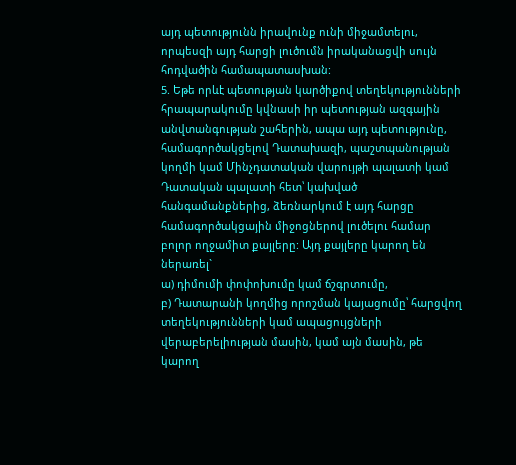այդ պետությունն իրավունք ունի միջամտելու, որպեսզի այդ հարցի լուծումն իրականացվի սույն հոդվածին համապատասխան:
5. Եթե որևէ պետության կարծիքով տեղեկությունների հրապարակումը կվնասի իր պետության ազգային անվտանգության շահերին, ապա այդ պետությունը, համագործակցելով Դատախազի, պաշտպանության կողմի կամ Մինչդատական վարույթի պալատի կամ Դատական պալատի հետ՝ կախված հանգամանքներից, ձեռնարկում է այդ հարցը համագործակցային միջոցներով լուծելու համար բոլոր ողջամիտ քայլերը: Այդ քայլերը կարող են ներառել`
ա) դիմումի փոփոխումը կամ ճշգրտումը,
բ) Դատարանի կողմից որոշման կայացումը՝ հարցվող տեղեկությունների կամ ապացույցների վերաբերելիության մասին, կամ այն մասին, թե կարող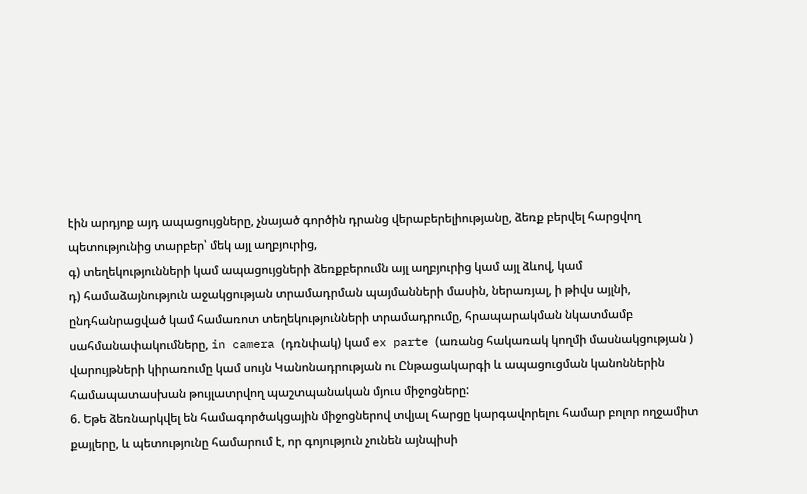էին արդյոք այդ ապացույցները, չնայած գործին դրանց վերաբերելիությանը, ձեռք բերվել հարցվող պետությունից տարբեր՝ մեկ այլ աղբյուրից,
գ) տեղեկությունների կամ ապացույցների ձեռքբերումն այլ աղբյուրից կամ այլ ձևով, կամ
դ) համաձայնություն աջակցության տրամադրման պայմանների մասին, ներառյալ, ի թիվս այլնի, ընդհանրացված կամ համառոտ տեղեկությունների տրամադրումը, հրապարակման նկատմամբ սահմանափակումները, in camera (դռնփակ) կամ ex parte (առանց հակառակ կողմի մասնակցության ) վարույթների կիրառումը կամ սույն Կանոնադրության ու Ընթացակարգի և ապացուցման կանոններին համապատասխան թույլատրվող պաշտպանական մյուս միջոցները:
6. Եթե ձեռնարկվել են համագործակցային միջոցներով տվյալ հարցը կարգավորելու համար բոլոր ողջամիտ քայլերը, և պետությունը համարում է, որ գոյություն չունեն այնպիսի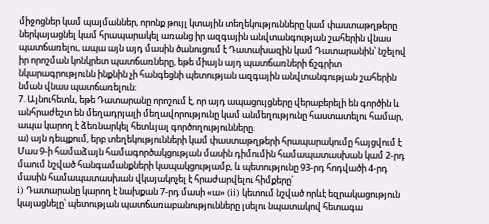միջոցներ կամ պայմաններ, որոնք թույլ կտային տեղեկությունները կամ փաստաթղթերը ներկայացնել կամ հրապարակել առանց իր ազգային անվտանգության շահերին վնաս պատճառելու, ապա այն այդ մասին ծանուցում է Դատախազին կամ Դատարանին՝ նշելով իր որոշման կոնկրետ պատճառները, եթե միայն այդ պատճառների ճշգրիտ նկարագրությունն ինքնին չի հանգեցնի պետության ազգային անվտանգության շահերին նման վնաս պատճառելուն:
7. Այնուհետև, եթե Դատարանը որոշում է, որ այդ ապացույցները վերաբերելի են գործին և անհրաժեշտ են մեղադրյալի մեղավորությունը կամ անմեղությունը հաստատելու համար, ապա կարող է ձեռնարկել հետևյալ գործողությունները.
ա) այն դեպքում, երբ տեղեկությունների կամ փաստաթղթերի հրապարակումը հայցվում է Մաս 9-ի համաձայն համագործակցության մասին դիմումին համապատասխան կամ 2-րդ մաում նշված հանգամանքների կապակցությամբ, և պետությունը 93-րդ հոդվածի 4-րդ մասին համապատասխան վկայակոչել է հրաժարվելու հիմքերը՝
i) Դատարանը կարող է նախքան 7-րդ մասի «ա» (ii) կետում նշված որևէ եզրակացություն կայացնելը՝ պետության պատճառաբանությունները լսելու նպատակով հետագա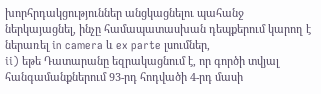խորհրդակցություններ անցկացնելու պահանջ ներկայացնել, ինչը համապատասխան դեպքերում կարող է ներառել in camera և ex parte լսումներ,
ii) եթե Դատարանը եզրակացնում է, որ գործի տվյալ հանգամանքներում 93-րդ հոդվածի 4-րդ մասի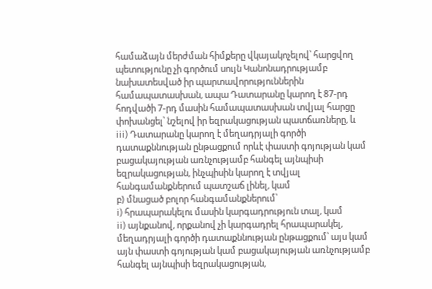համաձայն մերժման հիմքերը վկայակոչելով՝ հարցվող պետությունը չի գործում սույն Կանոնադրությամբ նախատեսված իր պարտավորություններին համապատասխան, ապա Դատարանը կարող է 87-րդ հոդվածի 7-րդ մասին համապատասխան տվյալ հարցը փոխանցել՝ նշելով իր եզրակացության պատճառները, և
iii) Դատարանը կարող է մեղադրյալի գործի դատաքննության ընթացքում որևէ փաստի գոյության կամ բացակայության առնչությամբ հանգել այնպիսի եզրակացության, ինչպիսին կարող է տվյալ հանգամանքներում պատշաճ լինել, կամ
բ) մնացած բոլոր հանգամանքներում՝
i) հրապարակելու մասին կարգադրություն տալ, կամ
ii) այնքանով, որքանով չի կարգադրել հրապարակել, մեղադրյալի գործի դատաքննության ընթացքում՝ այս կամ այն փաստի գոյության կամ բացակայության առնչությամբ հանգել այնպիսի եզրակացության,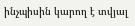ինչպիսին կարող է տվյալ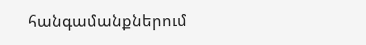հանգամանքներում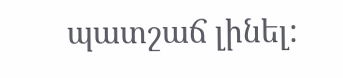պատշաճ լինել: